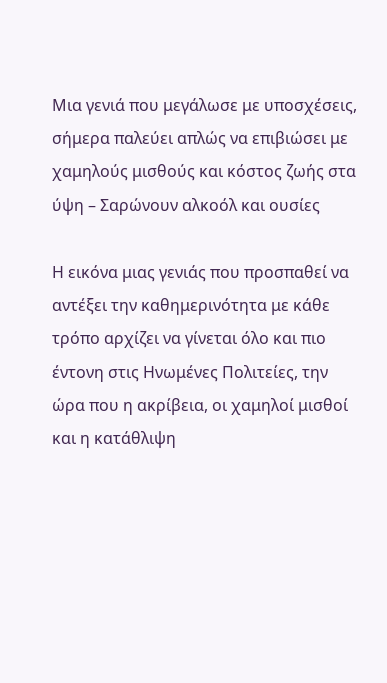Μια γενιά που μεγάλωσε με υποσχέσεις, σήμερα παλεύει απλώς να επιβιώσει με χαμηλούς μισθούς και κόστος ζωής στα ύψη – Σαρώνουν αλκοόλ και ουσίες

Η εικόνα μιας γενιάς που προσπαθεί να αντέξει την καθημερινότητα με κάθε τρόπο αρχίζει να γίνεται όλο και πιο έντονη στις Ηνωμένες Πολιτείες, την ώρα που η ακρίβεια, οι χαμηλοί μισθοί και η κατάθλιψη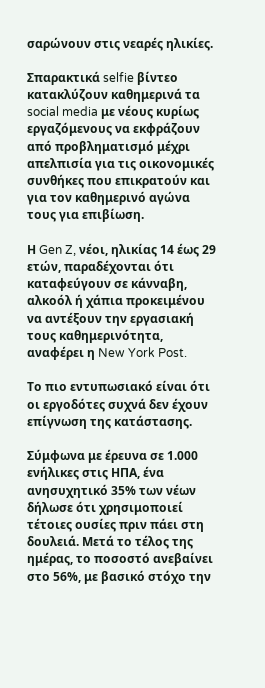σαρώνουν στις νεαρές ηλικίες.

Σπαρακτικά selfie βίντεο κατακλύζουν καθημερινά τα social media με νέους κυρίως εργαζόμενους να εκφράζουν από προβληματισμό μέχρι απελπισία για τις οικονομικές συνθήκες που επικρατούν και για τον καθημερινό αγώνα τους για επιβίωση.

Η Gen Z, νέοι, ηλικίας 14 έως 29 ετών, παραδέχονται ότι καταφεύγουν σε κάνναβη, αλκοόλ ή χάπια προκειμένου να αντέξουν την εργασιακή τους καθημερινότητα, αναφέρει η New York Post.

Το πιο εντυπωσιακό είναι ότι οι εργοδότες συχνά δεν έχουν επίγνωση της κατάστασης.

Σύμφωνα με έρευνα σε 1.000 ενήλικες στις ΗΠΑ, ένα ανησυχητικό 35% των νέων δήλωσε ότι χρησιμοποιεί τέτοιες ουσίες πριν πάει στη δουλειά. Μετά το τέλος της ημέρας, το ποσοστό ανεβαίνει στο 56%, με βασικό στόχο την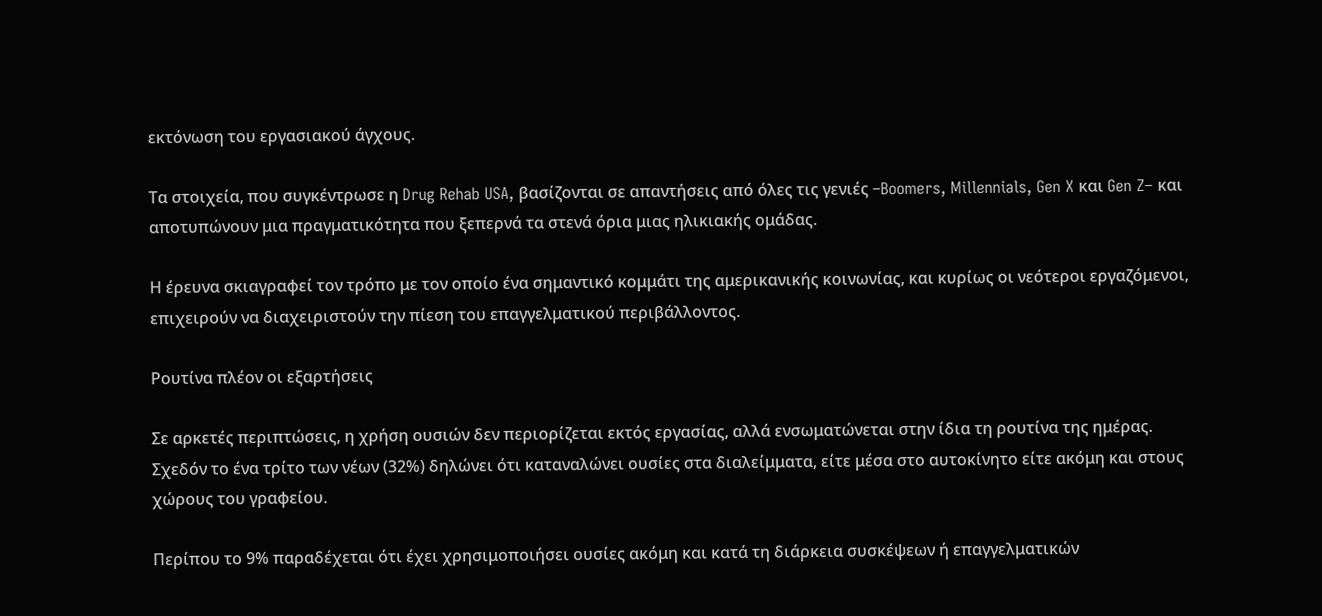εκτόνωση του εργασιακού άγχους.

Τα στοιχεία, που συγκέντρωσε η Drug Rehab USA, βασίζονται σε απαντήσεις από όλες τις γενιές –Boomers, Millennials, Gen X και Gen Z– και αποτυπώνουν μια πραγματικότητα που ξεπερνά τα στενά όρια μιας ηλικιακής ομάδας.

Η έρευνα σκιαγραφεί τον τρόπο με τον οποίο ένα σημαντικό κομμάτι της αμερικανικής κοινωνίας, και κυρίως οι νεότεροι εργαζόμενοι, επιχειρούν να διαχειριστούν την πίεση του επαγγελματικού περιβάλλοντος.

Ρουτίνα πλέον οι εξαρτήσεις

Σε αρκετές περιπτώσεις, η χρήση ουσιών δεν περιορίζεται εκτός εργασίας, αλλά ενσωματώνεται στην ίδια τη ρουτίνα της ημέρας. Σχεδόν το ένα τρίτο των νέων (32%) δηλώνει ότι καταναλώνει ουσίες στα διαλείμματα, είτε μέσα στο αυτοκίνητο είτε ακόμη και στους χώρους του γραφείου.

Περίπου το 9% παραδέχεται ότι έχει χρησιμοποιήσει ουσίες ακόμη και κατά τη διάρκεια συσκέψεων ή επαγγελματικών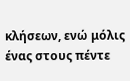κλήσεων, ενώ μόλις ένας στους πέντε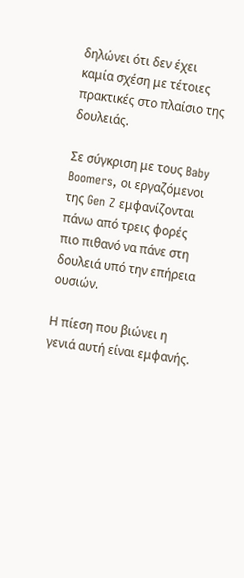δηλώνει ότι δεν έχει καμία σχέση με τέτοιες πρακτικές στο πλαίσιο της δουλειάς.

Σε σύγκριση με τους Baby Boomers, οι εργαζόμενοι της Gen Z εμφανίζονται πάνω από τρεις φορές πιο πιθανό να πάνε στη δουλειά υπό την επήρεια ουσιών.

Η πίεση που βιώνει η γενιά αυτή είναι εμφανής.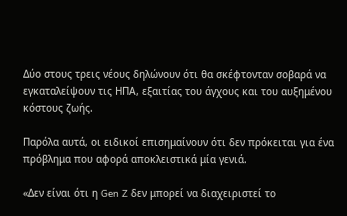Δύο στους τρεις νέους δηλώνουν ότι θα σκέφτονταν σοβαρά να εγκαταλείψουν τις ΗΠΑ, εξαιτίας του άγχους και του αυξημένου κόστους ζωής.

Παρόλα αυτά, οι ειδικοί επισημαίνουν ότι δεν πρόκειται για ένα πρόβλημα που αφορά αποκλειστικά μία γενιά.

«Δεν είναι ότι η Gen Z δεν μπορεί να διαχειριστεί το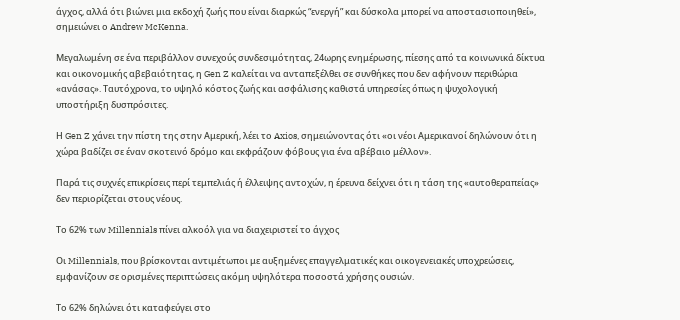άγχος, αλλά ότι βιώνει μια εκδοχή ζωής που είναι διαρκώς “ενεργή” και δύσκολα μπορεί να αποστασιοποιηθεί», σημειώνει ο Andrew McKenna.

Μεγαλωμένη σε ένα περιβάλλον συνεχούς συνδεσιμότητας, 24ωρης ενημέρωσης, πίεσης από τα κοινωνικά δίκτυα και οικονομικής αβεβαιότητας, η Gen Z καλείται να ανταπεξέλθει σε συνθήκες που δεν αφήνουν περιθώρια «ανάσας». Ταυτόχρονα, το υψηλό κόστος ζωής και ασφάλισης καθιστά υπηρεσίες όπως η ψυχολογική υποστήριξη δυσπρόσιτες.

Η Gen Z χάνει την πίστη της στην Αμερική, λέει το Axios, σημειώνοντας ότι «οι νέοι Αμερικανοί δηλώνουν ότι η χώρα βαδίζει σε έναν σκοτεινό δρόμο και εκφράζουν φόβους για ένα αβέβαιο μέλλον».

Παρά τις συχνές επικρίσεις περί τεμπελιάς ή έλλειψης αντοχών, η έρευνα δείχνει ότι η τάση της «αυτοθεραπείας» δεν περιορίζεται στους νέους.

Το 62% των Millennials πίνει αλκοόλ για να διαχειριστεί το άγχος

Οι Millennials, που βρίσκονται αντιμέτωποι με αυξημένες επαγγελματικές και οικογενειακές υποχρεώσεις, εμφανίζουν σε ορισμένες περιπτώσεις ακόμη υψηλότερα ποσοστά χρήσης ουσιών.

Το 62% δηλώνει ότι καταφεύγει στο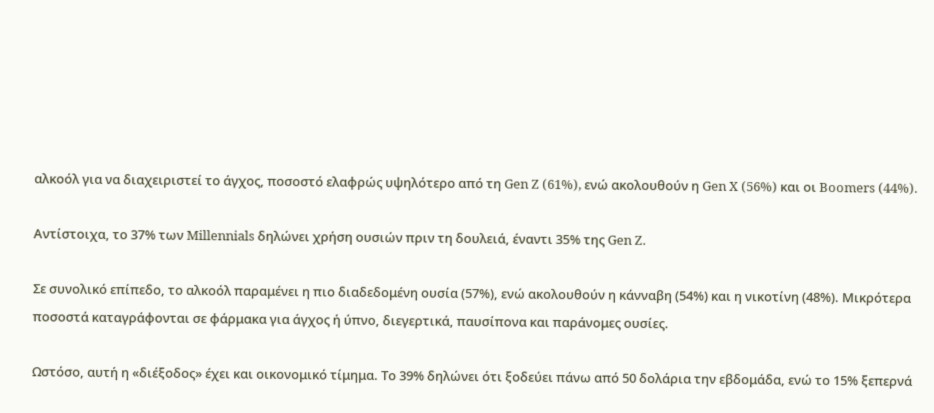αλκοόλ για να διαχειριστεί το άγχος, ποσοστό ελαφρώς υψηλότερο από τη Gen Z (61%), ενώ ακολουθούν η Gen X (56%) και οι Boomers (44%).

Αντίστοιχα, το 37% των Millennials δηλώνει χρήση ουσιών πριν τη δουλειά, έναντι 35% της Gen Z.

Σε συνολικό επίπεδο, το αλκοόλ παραμένει η πιο διαδεδομένη ουσία (57%), ενώ ακολουθούν η κάνναβη (54%) και η νικοτίνη (48%). Μικρότερα ποσοστά καταγράφονται σε φάρμακα για άγχος ή ύπνο, διεγερτικά, παυσίπονα και παράνομες ουσίες.

Ωστόσο, αυτή η «διέξοδος» έχει και οικονομικό τίμημα. Το 39% δηλώνει ότι ξοδεύει πάνω από 50 δολάρια την εβδομάδα, ενώ το 15% ξεπερνά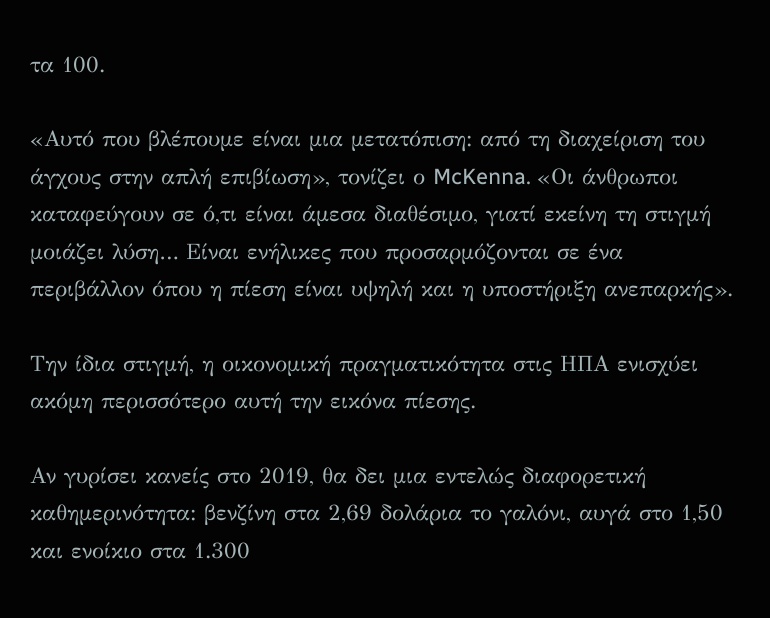τα 100.

«Αυτό που βλέπουμε είναι μια μετατόπιση: από τη διαχείριση του άγχους στην απλή επιβίωση», τονίζει ο McKenna. «Οι άνθρωποι καταφεύγουν σε ό,τι είναι άμεσα διαθέσιμο, γιατί εκείνη τη στιγμή μοιάζει λύση… Είναι ενήλικες που προσαρμόζονται σε ένα περιβάλλον όπου η πίεση είναι υψηλή και η υποστήριξη ανεπαρκής».

Την ίδια στιγμή, η οικονομική πραγματικότητα στις ΗΠΑ ενισχύει ακόμη περισσότερο αυτή την εικόνα πίεσης.

Αν γυρίσει κανείς στο 2019, θα δει μια εντελώς διαφορετική καθημερινότητα: βενζίνη στα 2,69 δολάρια το γαλόνι, αυγά στο 1,50 και ενοίκιο στα 1.300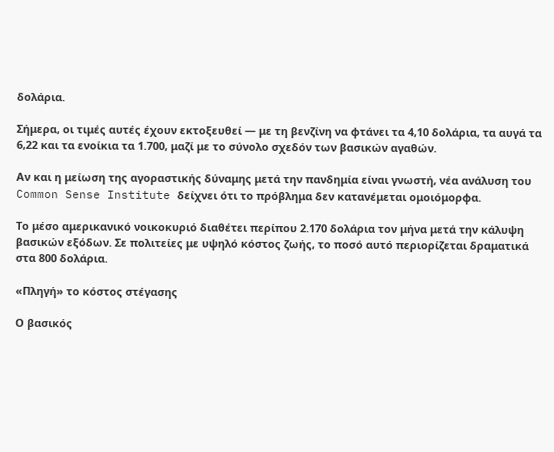δολάρια.

Σήμερα, οι τιμές αυτές έχουν εκτοξευθεί — με τη βενζίνη να φτάνει τα 4,10 δολάρια, τα αυγά τα 6,22 και τα ενοίκια τα 1.700, μαζί με το σύνολο σχεδόν των βασικών αγαθών.

Αν και η μείωση της αγοραστικής δύναμης μετά την πανδημία είναι γνωστή, νέα ανάλυση του Common Sense Institute δείχνει ότι το πρόβλημα δεν κατανέμεται ομοιόμορφα.

Το μέσο αμερικανικό νοικοκυριό διαθέτει περίπου 2.170 δολάρια τον μήνα μετά την κάλυψη βασικών εξόδων. Σε πολιτείες με υψηλό κόστος ζωής, το ποσό αυτό περιορίζεται δραματικά στα 800 δολάρια.

«Πληγή» το κόστος στέγασης

Ο βασικός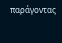παράγοντας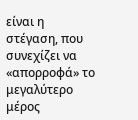είναι η στέγαση, που συνεχίζει να «απορροφά» το μεγαλύτερο μέρος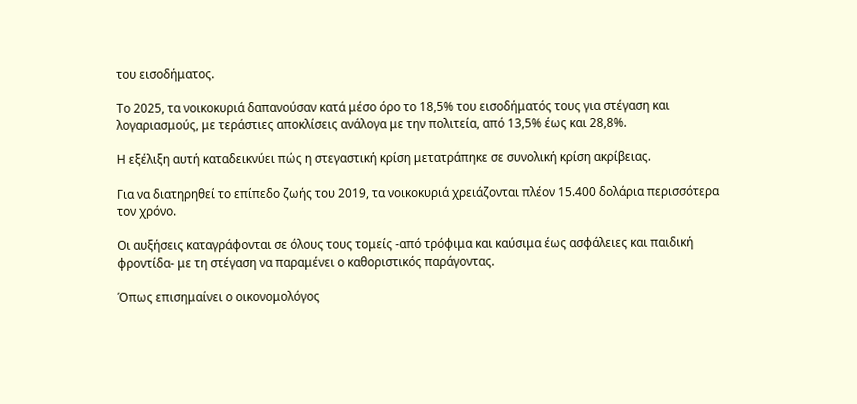του εισοδήματος.

Το 2025, τα νοικοκυριά δαπανούσαν κατά μέσο όρο το 18,5% του εισοδήματός τους για στέγαση και λογαριασμούς, με τεράστιες αποκλίσεις ανάλογα με την πολιτεία, από 13,5% έως και 28,8%.

Η εξέλιξη αυτή καταδεικνύει πώς η στεγαστική κρίση μετατράπηκε σε συνολική κρίση ακρίβειας.

Για να διατηρηθεί το επίπεδο ζωής του 2019, τα νοικοκυριά χρειάζονται πλέον 15.400 δολάρια περισσότερα τον χρόνο.

Οι αυξήσεις καταγράφονται σε όλους τους τομείς -από τρόφιμα και καύσιμα έως ασφάλειες και παιδική φροντίδα- με τη στέγαση να παραμένει ο καθοριστικός παράγοντας.

Όπως επισημαίνει ο οικονομολόγος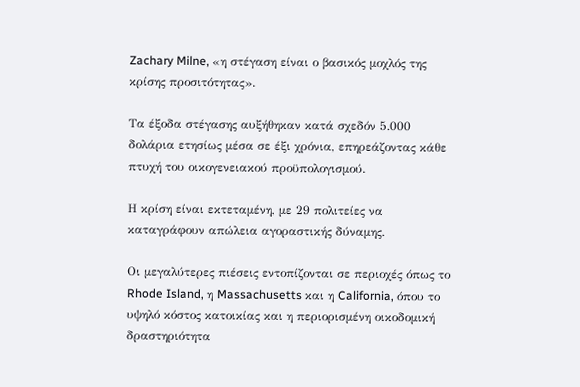Zachary Milne, «η στέγαση είναι ο βασικός μοχλός της κρίσης προσιτότητας».

Τα έξοδα στέγασης αυξήθηκαν κατά σχεδόν 5.000 δολάρια ετησίως μέσα σε έξι χρόνια, επηρεάζοντας κάθε πτυχή του οικογενειακού προϋπολογισμού.

Η κρίση είναι εκτεταμένη, με 29 πολιτείες να καταγράφουν απώλεια αγοραστικής δύναμης.

Οι μεγαλύτερες πιέσεις εντοπίζονται σε περιοχές όπως το Rhode Island, η Massachusetts και η California, όπου το υψηλό κόστος κατοικίας και η περιορισμένη οικοδομική δραστηριότητα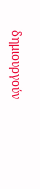δημιουργούν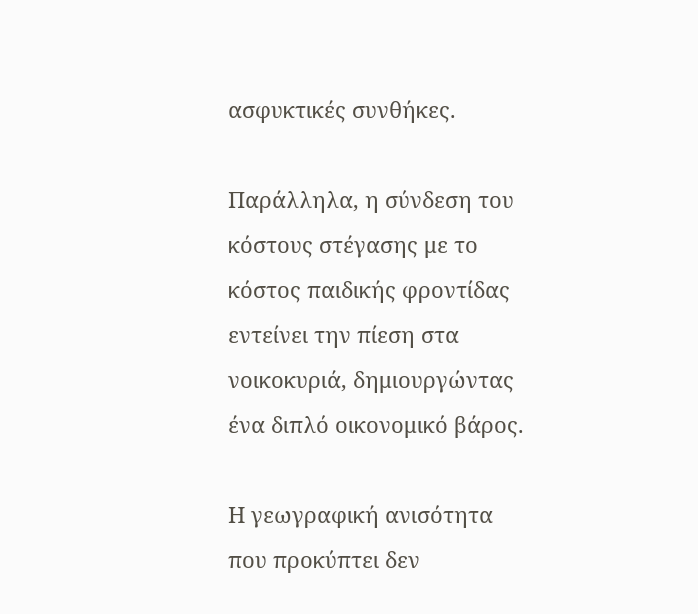ασφυκτικές συνθήκες.

Παράλληλα, η σύνδεση του κόστους στέγασης με το κόστος παιδικής φροντίδας εντείνει την πίεση στα νοικοκυριά, δημιουργώντας ένα διπλό οικονομικό βάρος.

Η γεωγραφική ανισότητα που προκύπτει δεν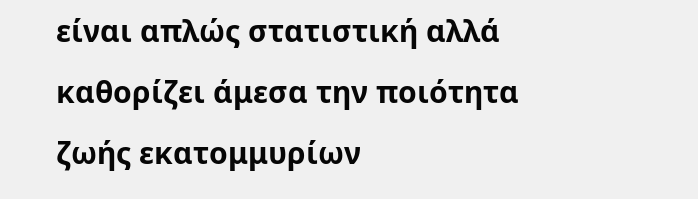είναι απλώς στατιστική αλλά καθορίζει άμεσα την ποιότητα ζωής εκατομμυρίων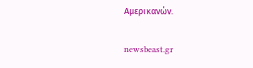Αμερικανών.

newsbeast.gr